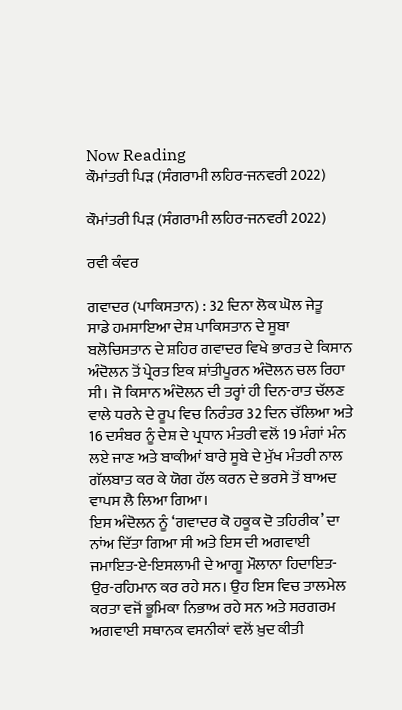Now Reading
ਕੌਮਾਂਤਰੀ ਪਿੜ (ਸੰਗਰਾਮੀ ਲਹਿਰ-ਜਨਵਰੀ 2022)

ਕੌਮਾਂਤਰੀ ਪਿੜ (ਸੰਗਰਾਮੀ ਲਹਿਰ-ਜਨਵਰੀ 2022)

ਰਵੀ ਕੰਵਰ

ਗਵਾਦਰ (ਪਾਕਿਸਤਾਨ) : 32 ਦਿਨਾ ਲੋਕ ਘੋਲ ਜੇਤੂ
ਸਾਡੇ ਹਮਸਾਇਆ ਦੇਸ਼ ਪਾਕਿਸਤਾਨ ਦੇ ਸੂਬਾ ਬਲੋਚਿਸਤਾਨ ਦੇ ਸ਼ਹਿਰ ਗਵਾਦਰ ਵਿਖੇ ਭਾਰਤ ਦੇ ਕਿਸਾਨ ਅੰਦੋਲਨ ਤੋਂ ਪ੍ਰੇਰਤ ਇਕ ਸ਼ਾਂਤੀਪੂਰਨ ਅੰਦੋਲਨ ਚਲ ਰਿਹਾ ਸੀ। ਜੋ ਕਿਸਾਨ ਅੰਦੋਲਨ ਦੀ ਤਰ੍ਹਾਂ ਹੀ ਦਿਨ-ਰਾਤ ਚੱਲਣ ਵਾਲੇ ਧਰਨੇ ਦੇ ਰੂਪ ਵਿਚ ਨਿਰੰਤਰ 32 ਦਿਨ ਚੱਲਿਆ ਅਤੇ 16 ਦਸੰਬਰ ਨੂੰ ਦੇਸ਼ ਦੇ ਪ੍ਰਧਾਨ ਮੰਤਰੀ ਵਲੋਂ 19 ਮੰਗਾਂ ਮੰਨ ਲਏ ਜਾਣ ਅਤੇ ਬਾਕੀਆਂ ਬਾਰੇ ਸੂਬੇ ਦੇ ਮੁੱਖ ਮੰਤਰੀ ਨਾਲ ਗੱਲਬਾਤ ਕਰ ਕੇ ਯੋਗ ਹੱਲ ਕਰਨ ਦੇ ਭਰਸੇ ਤੋਂ ਬਾਅਦ ਵਾਪਸ ਲੈ ਲਿਆ ਗਿਆ।
ਇਸ ਅੰਦੋਲਨ ਨੂੰ ‘ਗਵਾਦਰ ਕੋ ਹਕੂਕ ਦੋ ਤਹਿਰੀਕ’ ਦਾ ਨਾਂਅ ਦਿੱਤਾ ਗਿਆ ਸੀ ਅਤੇ ਇਸ ਦੀ ਅਗਵਾਈ ਜਮਾਇਤ-ਏ-ਇਸਲਾਮੀ ਦੇ ਆਗੂ ਮੌਲਾਨਾ ਹਿਦਾਇਤ-ਉਰ-ਰਹਿਮਾਨ ਕਰ ਰਹੇ ਸਨ। ਉਹ ਇਸ ਵਿਚ ਤਾਲਮੇਲ ਕਰਤਾ ਵਜੋਂ ਭੂਮਿਕਾ ਨਿਭਾਅ ਰਹੇ ਸਨ ਅਤੇ ਸਰਗਰਮ ਅਗਵਾਈ ਸਥਾਨਕ ਵਸਨੀਕਾਂ ਵਲੋਂ ਖ਼ੁਦ ਕੀਤੀ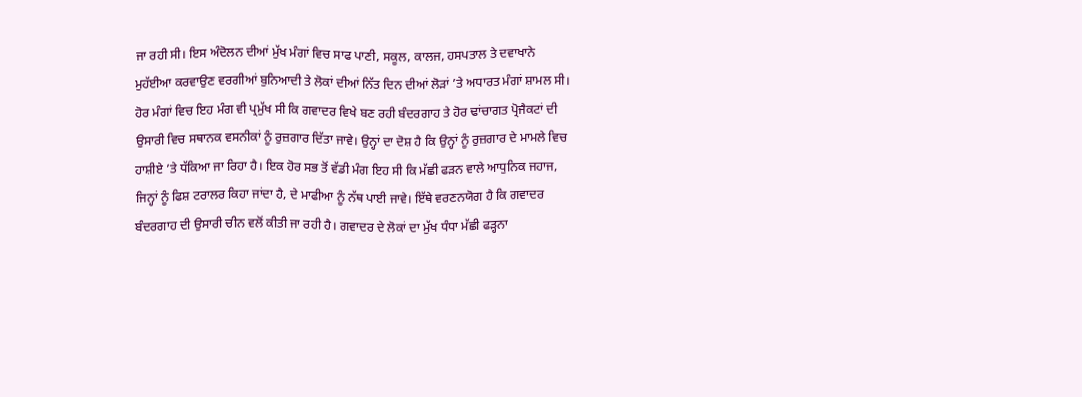ਜਾ ਰਹੀ ਸੀ। ਇਸ ਅੰਦੋਲਨ ਦੀਆਂ ਮੁੱਖ ਮੰਗਾਂ ਵਿਚ ਸਾਫ ਪਾਣੀ, ਸਕੂਲ, ਕਾਲਜ, ਹਸਪਤਾਲ ਤੇ ਦਵਾਖਾਨੇ ਮੁਹੱਈਆ ਕਰਵਾਉਣ ਵਰਗੀਆਂ ਬੁਨਿਆਦੀ ਤੇ ਲੋਕਾਂ ਦੀਆਂ ਨਿੱਤ ਦਿਨ ਦੀਆਂ ਲੋੜਾਂ ’ਤੇ ਅਧਾਰਤ ਮੰਗਾਂ ਸ਼ਾਮਲ ਸੀ। ਹੋਰ ਮੰਗਾਂ ਵਿਚ ਇਹ ਮੰਗ ਵੀ ਪ੍ਰਮੁੱਖ ਸੀ ਕਿ ਗਵਾਦਰ ਵਿਖੇ ਬਣ ਰਹੀ ਬੰਦਰਗਾਹ ਤੇ ਹੋਰ ਢਾਂਚਾਗਤ ਪ੍ਰੋਜੈਕਟਾਂ ਦੀ ਉਸਾਰੀ ਵਿਚ ਸਥਾਨਕ ਵਸਨੀਕਾਂ ਨੂੰ ਰੁਜ਼ਗਾਰ ਦਿੱਤਾ ਜਾਵੇ। ਉਨ੍ਹਾਂ ਦਾ ਦੋਸ਼ ਹੈ ਕਿ ਉਨ੍ਹਾਂ ਨੂੰ ਰੁਜ਼ਗਾਰ ਦੇ ਮਾਮਲੇ ਵਿਚ ਹਾਸ਼ੀਏ ’ਤੇ ਧੱਕਿਆ ਜਾ ਰਿਹਾ ਹੈ। ਇਕ ਹੋਰ ਸਭ ਤੋਂ ਵੱਡੀ ਮੰਗ ਇਹ ਸੀ ਕਿ ਮੱਛੀ ਫੜਨ ਵਾਲੇ ਆਧੁਨਿਕ ਜਹਾਜ, ਜਿਨ੍ਹਾਂ ਨੂੰ ਫਿਸ਼ ਟਰਾਲਰ ਕਿਹਾ ਜਾਂਦਾ ਹੈ, ਦੇ ਮਾਫੀਆ ਨੂੰ ਨੱਥ ਪਾਈ ਜਾਵੇ। ਇੱਥੇ ਵਰਣਨਯੋਗ ਹੈ ਕਿ ਗਵਾਦਰ ਬੰਦਰਗਾਹ ਦੀ ਉਸਾਰੀ ਚੀਨ ਵਲੋਂ ਕੀਤੀ ਜਾ ਰਹੀ ਹੈ। ਗਵਾਦਰ ਦੇ ਲੋਕਾਂ ਦਾ ਮੁੱਖ ਧੰਧਾ ਮੱਛੀ ਫੜ੍ਹਨਾ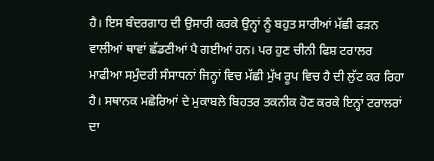ਹੈ। ਇਸ ਬੰਦਰਗਾਹ ਦੀ ਉਸਾਰੀ ਕਰਕੇ ਉਨ੍ਹਾਂ ਨੂੰ ਬਹੁਤ ਸਾਰੀਆਂ ਮੱਛੀ ਫੜਨ ਵਾਲੀਆਂ ਥਾਵਾਂ ਛੱਡਣੀਆਂ ਪੈ ਗਈਆਂ ਹਨ। ਪਰ ਹੁਣ ਚੀਨੀ ਫਿਸ਼ ਟਰਾਲਰ ਮਾਫੀਆ ਸਮੁੰਦਰੀ ਸੰਸਾਧਨਾਂ ਜਿਨ੍ਹਾਂ ਵਿਚ ਮੱਛੀ ਮੁੱਖ ਰੂਪ ਵਿਚ ਹੈ ਦੀ ਲੁੱਟ ਕਰ ਰਿਹਾ ਹੈ। ਸਥਾਨਕ ਮਛੇਰਿਆਂ ਦੇ ਮੁਕਾਬਲੇ ਬਿਹਤਰ ਤਕਨੀਕ ਹੋਣ ਕਰਕੇ ਇਨ੍ਹਾਂ ਟਰਾਲਰਾਂ ਦਾ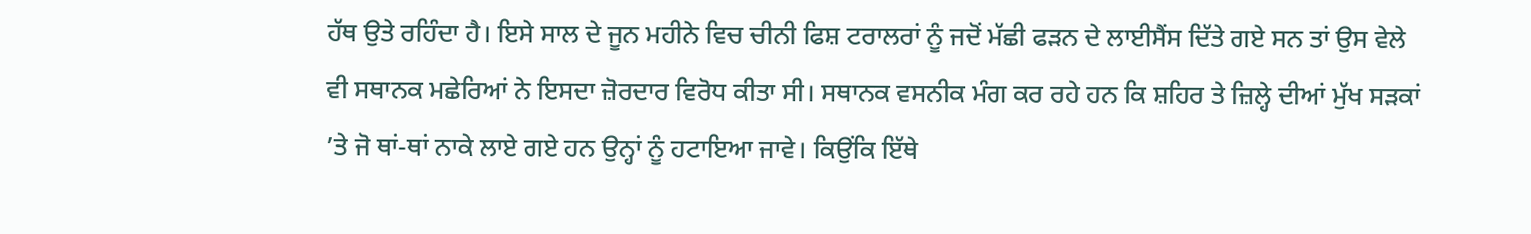ਹੱਥ ਉਤੇ ਰਹਿੰਦਾ ਹੈ। ਇਸੇ ਸਾਲ ਦੇ ਜੂਨ ਮਹੀਨੇ ਵਿਚ ਚੀਨੀ ਫਿਸ਼ ਟਰਾਲਰਾਂ ਨੂੰ ਜਦੋਂ ਮੱਛੀ ਫੜਨ ਦੇ ਲਾਈਸੈਂਸ ਦਿੱਤੇ ਗਏ ਸਨ ਤਾਂ ਉਸ ਵੇਲੇ ਵੀ ਸਥਾਨਕ ਮਛੇਰਿਆਂ ਨੇ ਇਸਦਾ ਜ਼ੋਰਦਾਰ ਵਿਰੋਧ ਕੀਤਾ ਸੀ। ਸਥਾਨਕ ਵਸਨੀਕ ਮੰਗ ਕਰ ਰਹੇ ਹਨ ਕਿ ਸ਼ਹਿਰ ਤੇ ਜ਼ਿਲ੍ਹੇ ਦੀਆਂ ਮੁੱਖ ਸੜਕਾਂ ’ਤੇ ਜੋ ਥਾਂ-ਥਾਂ ਨਾਕੇ ਲਾਏ ਗਏ ਹਨ ਉਨ੍ਹਾਂ ਨੂੰ ਹਟਾਇਆ ਜਾਵੇ। ਕਿਉਂਕਿ ਇੱਥੇ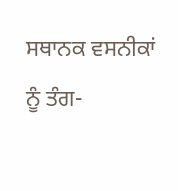ਸਥਾਨਕ ਵਸਨੀਕਾਂ ਨੂੰ ਤੰਗ-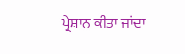ਪ੍ਰੇਸ਼ਾਨ ਕੀਤਾ ਜਾਂਦਾ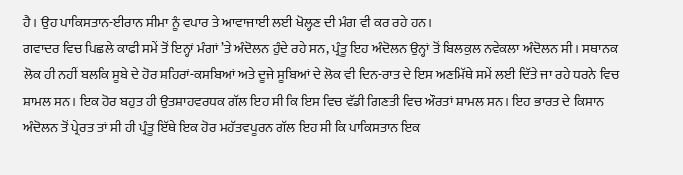ਹੈ। ਉਹ ਪਾਕਿਸਤਾਨ-ਈਰਾਨ ਸੀਮਾ ਨੂੰ ਵਪਾਰ ਤੇ ਆਵਾਜਾਈ ਲਈ ਖੋਲ੍ਹਣ ਦੀ ਮੰਗ ਵੀ ਕਰ ਰਹੇ ਹਨ।
ਗਵਾਦਰ ਵਿਚ ਪਿਛਲੇ ਕਾਫੀ ਸਮੇਂ ਤੋਂ ਇਨ੍ਹਾਂ ਮੰਗਾਂ ’ਤੇ ਅੰਦੋਲਨ ਹੁੰਦੇ ਰਹੇ ਸਨ, ਪ੍ਰੰਤੂ ਇਹ ਅੰਦੋਲਨ ਉਨ੍ਹਾਂ ਤੋਂ ਬਿਲਕੁਲ ਨਵੇਕਲਾ ਅੰਦੋਲਨ ਸੀ। ਸਥਾਨਕ ਲੋਕ ਹੀ ਨਹੀਂ ਬਲਕਿ ਸੂਬੇ ਦੇ ਹੋਰ ਸ਼ਹਿਰਾਂ-ਕਸਬਿਆਂ ਅਤੇ ਦੂਜੇ ਸੂਬਿਆਂ ਦੇ ਲੋਕ ਵੀ ਦਿਨ-ਰਾਤ ਦੇ ਇਸ ਅਣਮਿੱਥੇ ਸਮੇਂ ਲਈ ਦਿੱਤੇ ਜਾ ਰਹੇ ਧਰਨੇ ਵਿਚ ਸ਼ਾਮਲ ਸਨ। ਇਕ ਹੋਰ ਬਹੁਤ ਹੀ ਉਤਸ਼ਾਹਵਰਧਕ ਗੱਲ ਇਹ ਸੀ ਕਿ ਇਸ ਵਿਚ ਵੱਡੀ ਗਿਣਤੀ ਵਿਚ ਔਰਤਾਂ ਸ਼ਾਮਲ ਸਨ। ਇਹ ਭਾਰਤ ਦੇ ਕਿਸਾਨ ਅੰਦੋਲਨ ਤੋਂ ਪ੍ਰੇਰਤ ਤਾਂ ਸੀ ਹੀ ਪ੍ਰੰਤੂ ਇੱਥੇ ਇਕ ਹੋਰ ਮਹੱਤਵਪੂਰਨ ਗੱਲ ਇਹ ਸੀ ਕਿ ਪਾਕਿਸਤਾਨ ਇਕ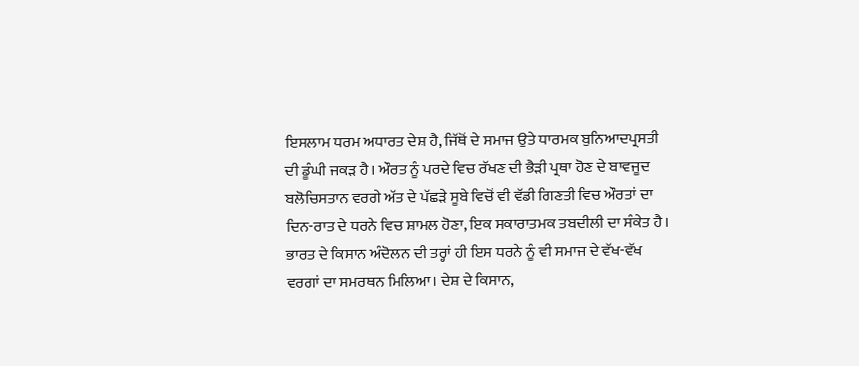ਇਸਲਾਮ ਧਰਮ ਅਧਾਰਤ ਦੇਸ਼ ਹੈ, ਜਿੱਥੋਂ ਦੇ ਸਮਾਜ ਉਤੇ ਧਾਰਮਕ ਬੁਨਿਆਦਪ੍ਰਸਤੀ ਦੀ ਡੂੰਘੀ ਜਕੜ ਹੈ। ਔਰਤ ਨੂੰ ਪਰਦੇ ਵਿਚ ਰੱਖਣ ਦੀ ਭੈੜੀ ਪ੍ਰਥਾ ਹੋਣ ਦੇ ਬਾਵਜੂਦ ਬਲੋਚਿਸਤਾਨ ਵਰਗੇ ਅੱਤ ਦੇ ਪੱਛੜੇ ਸੂਬੇ ਵਿਚੋਂ ਵੀ ਵੱਡੀ ਗਿਣਤੀ ਵਿਚ ਔਰਤਾਂ ਦਾ ਦਿਨ-ਰਾਤ ਦੇ ਧਰਨੇ ਵਿਚ ਸ਼ਾਮਲ ਹੋਣਾ, ਇਕ ਸਕਾਰਾਤਮਕ ਤਬਦੀਲੀ ਦਾ ਸੰਕੇਤ ਹੈ।
ਭਾਰਤ ਦੇ ਕਿਸਾਨ ਅੰਦੋਲਨ ਦੀ ਤਰ੍ਹਾਂ ਹੀ ਇਸ ਧਰਨੇ ਨੂੰ ਵੀ ਸਮਾਜ ਦੇ ਵੱਖ-ਵੱਖ ਵਰਗਾਂ ਦਾ ਸਮਰਥਨ ਮਿਲਿਆ। ਦੇਸ਼ ਦੇ ਕਿਸਾਨ,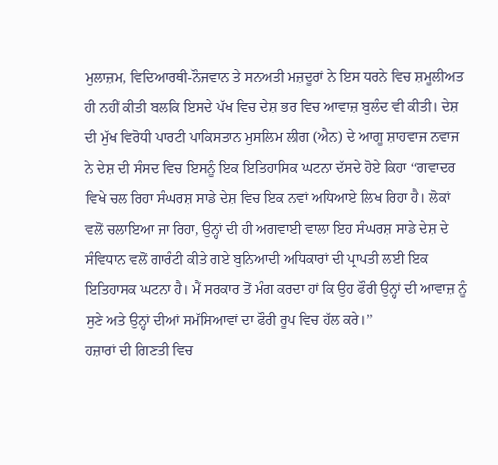ਮੁਲਾਜ਼ਮ, ਵਿਦਿਆਰਥੀ-ਨੌਜਵਾਨ ਤੇ ਸਨਅਤੀ ਮਜ਼ਦੂਰਾਂ ਨੇ ਇਸ ਧਰਨੇ ਵਿਚ ਸ਼ਮੂਲੀਅਤ ਹੀ ਨਹੀਂ ਕੀਤੀ ਬਲਕਿ ਇਸਦੇ ਪੱਖ ਵਿਚ ਦੇਸ਼ ਭਰ ਵਿਚ ਆਵਾਜ਼ ਬੁਲੰਦ ਵੀ ਕੀਤੀ। ਦੇਸ਼ ਦੀ ਮੁੱਖ ਵਿਰੋਧੀ ਪਾਰਟੀ ਪਾਕਿਸਤਾਨ ਮੁਸਲਿਮ ਲੀਗ (ਐਨ) ਦੇ ਆਗੂ ਸ਼ਾਹਵਾਜ ਨਵਾਜ ਨੇ ਦੇਸ਼ ਦੀ ਸੰਸਦ ਵਿਚ ਇਸਨੂੰ ਇਕ ਇਤਿਹਾਸਿਕ ਘਟਨਾ ਦੱਸਦੇ ਹੋਏ ਕਿਹਾ ‘‘ਗਵਾਦਰ ਵਿਖੇ ਚਲ ਰਿਹਾ ਸੰਘਰਸ਼ ਸਾਡੇ ਦੇਸ਼ ਵਿਚ ਇਕ ਨਵਾਂ ਅਧਿਆਏ ਲਿਖ ਰਿਹਾ ਹੈ। ਲੋਕਾਂ ਵਲੋਂ ਚਲਾਇਆ ਜਾ ਰਿਹਾ, ਉਨ੍ਹਾਂ ਦੀ ਹੀ ਅਗਵਾਈ ਵਾਲਾ ਇਹ ਸੰਘਰਸ਼ ਸਾਡੇ ਦੇਸ਼ ਦੇ ਸੰਵਿਧਾਨ ਵਲੋਂ ਗਾਰੰਟੀ ਕੀਤੇ ਗਏ ਬੁਨਿਆਦੀ ਅਧਿਕਾਰਾਂ ਦੀ ਪ੍ਰਾਪਤੀ ਲਈ ਇਕ ਇਤਿਹਾਸਕ ਘਟਨਾ ਹੈ। ਮੈਂ ਸਰਕਾਰ ਤੋਂ ਮੰਗ ਕਰਦਾ ਹਾਂ ਕਿ ਉਹ ਫੌਰੀ ਉਨ੍ਹਾਂ ਦੀ ਆਵਾਜ਼ ਨੂੰ ਸੁਣੇ ਅਤੇ ਉਨ੍ਹਾਂ ਦੀਆਂ ਸਮੱਸਿਆਵਾਂ ਦਾ ਫੌਰੀ ਰੂਪ ਵਿਚ ਹੱਲ ਕਰੇ।’’
ਹਜ਼ਾਰਾਂ ਦੀ ਗਿਣਤੀ ਵਿਚ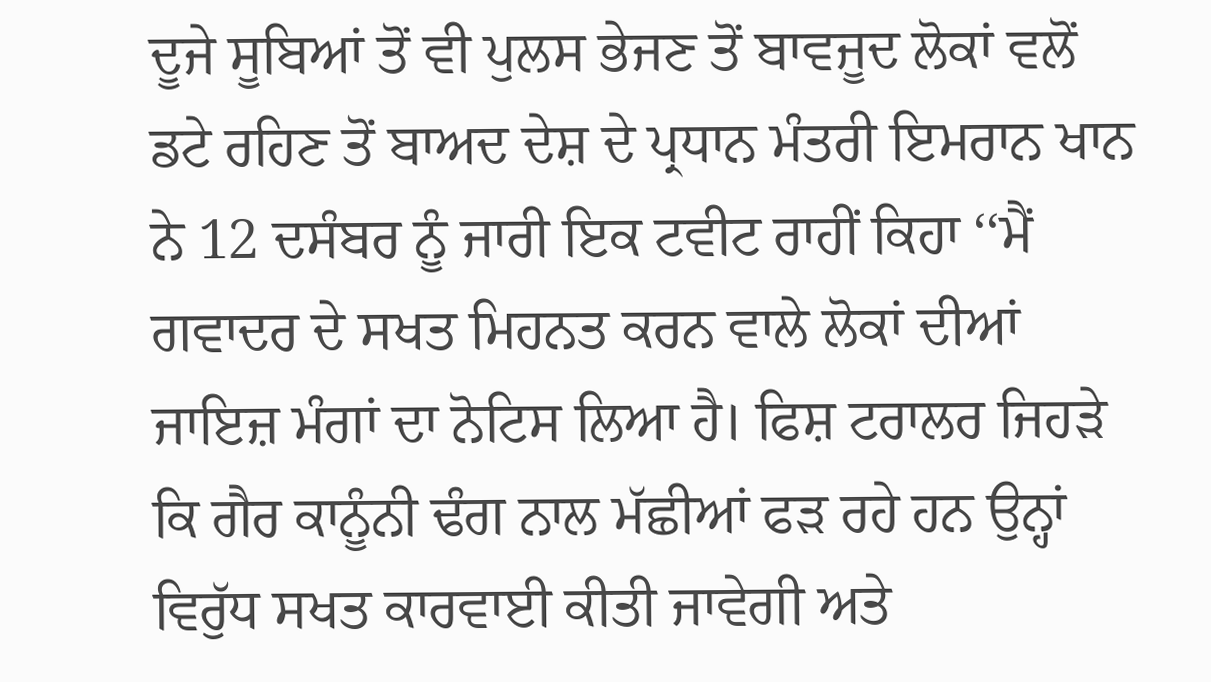ਦੂਜੇ ਸੂਬਿਆਂ ਤੋਂ ਵੀ ਪੁਲਸ ਭੇਜਣ ਤੋਂ ਬਾਵਜੂਦ ਲੋਕਾਂ ਵਲੋਂ ਡਟੇ ਰਹਿਣ ਤੋਂ ਬਾਅਦ ਦੇਸ਼ ਦੇ ਪ੍ਰਧਾਨ ਮੰਤਰੀ ਇਮਰਾਨ ਖਾਨ ਨੇ 12 ਦਸੰਬਰ ਨੂੰ ਜਾਰੀ ਇਕ ਟਵੀਟ ਰਾਹੀਂ ਕਿਹਾ ‘‘ਮੈਂ ਗਵਾਦਰ ਦੇ ਸਖਤ ਮਿਹਨਤ ਕਰਨ ਵਾਲੇ ਲੋਕਾਂ ਦੀਆਂ ਜਾਇਜ਼ ਮੰਗਾਂ ਦਾ ਨੋਟਿਸ ਲਿਆ ਹੈ। ਫਿਸ਼ ਟਰਾਲਰ ਜਿਹੜੇ ਕਿ ਗੈਰ ਕਾਨੂੰਨੀ ਢੰਗ ਨਾਲ ਮੱਛੀਆਂ ਫੜ ਰਹੇ ਹਨ ਉਨ੍ਹਾਂ ਵਿਰੁੱਧ ਸਖਤ ਕਾਰਵਾਈ ਕੀਤੀ ਜਾਵੇਗੀ ਅਤੇ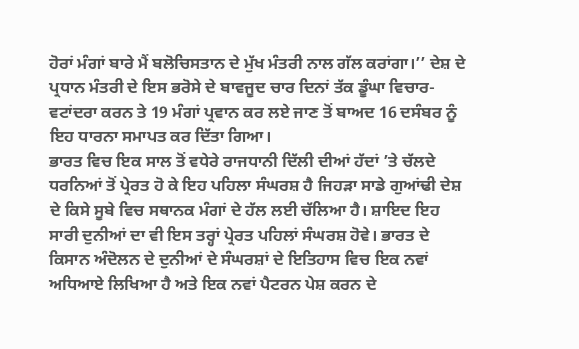ਹੋਰਾਂ ਮੰਗਾਂ ਬਾਰੇ ਮੈਂ ਬਲੋਚਿਸਤਾਨ ਦੇ ਮੁੱਖ ਮੰਤਰੀ ਨਾਲ ਗੱਲ ਕਰਾਂਗਾ।’’ ਦੇਸ਼ ਦੇ ਪ੍ਰਧਾਨ ਮੰਤਰੀ ਦੇ ਇਸ ਭਰੋਸੇ ਦੇ ਬਾਵਜੂਦ ਚਾਰ ਦਿਨਾਂ ਤੱਕ ਡੂੰਘਾ ਵਿਚਾਰ-ਵਟਾਂਦਰਾ ਕਰਨ ਤੇ 19 ਮੰਗਾਂ ਪ੍ਰਵਾਨ ਕਰ ਲਏ ਜਾਣ ਤੋਂ ਬਾਅਦ 16 ਦਸੰਬਰ ਨੂੰ ਇਹ ਧਾਰਨਾ ਸਮਾਪਤ ਕਰ ਦਿੱਤਾ ਗਿਆ।
ਭਾਰਤ ਵਿਚ ਇਕ ਸਾਲ ਤੋਂ ਵਧੇਰੇ ਰਾਜਧਾਨੀ ਦਿੱਲੀ ਦੀਆਂ ਹੱਦਾਂ ’ਤੇ ਚੱਲਦੇ ਧਰਨਿਆਂ ਤੋਂ ਪ੍ਰੇਰਤ ਹੋ ਕੇ ਇਹ ਪਹਿਲਾ ਸੰਘਰਸ਼ ਹੈ ਜਿਹੜਾ ਸਾਡੇ ਗੁਆਂਢੀ ਦੇਸ਼ ਦੇ ਕਿਸੇ ਸੂਬੇ ਵਿਚ ਸਥਾਨਕ ਮੰਗਾਂ ਦੇ ਹੱਲ ਲਈ ਚੱਲਿਆ ਹੈ। ਸ਼ਾਇਦ ਇਹ ਸਾਰੀ ਦੁਨੀਆਂ ਦਾ ਵੀ ਇਸ ਤਰ੍ਹਾਂ ਪ੍ਰੇਰਤ ਪਹਿਲਾਂ ਸੰਘਰਸ਼ ਹੋਵੇ। ਭਾਰਤ ਦੇ ਕਿਸਾਨ ਅੰਦੋਲਨ ਦੇ ਦੁਨੀਆਂ ਦੇ ਸੰਘਰਸ਼ਾਂ ਦੇ ਇਤਿਹਾਸ ਵਿਚ ਇਕ ਨਵਾਂ ਅਧਿਆਏ ਲਿਖਿਆ ਹੈ ਅਤੇ ਇਕ ਨਵਾਂ ਪੈਟਰਨ ਪੇਸ਼ ਕਰਨ ਦੇ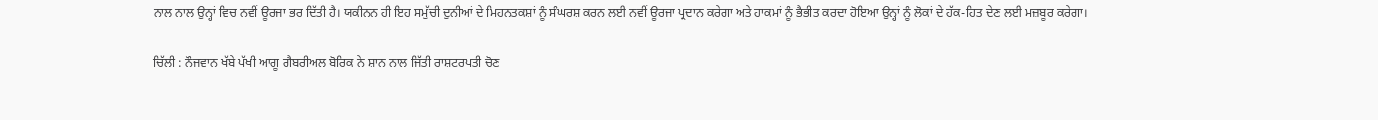ਨਾਲ ਨਾਲ ਉਨ੍ਹਾਂ ਵਿਚ ਨਵੀਂ ਊਰਜਾ ਭਰ ਦਿੱਤੀ ਹੈ। ਯਕੀਨਨ ਹੀ ਇਹ ਸਮੁੱਚੀ ਦੁਨੀਆਂ ਦੇ ਮਿਹਨਤਕਸ਼ਾਂ ਨੂੰ ਸੰਘਰਸ਼ ਕਰਨ ਲਈ ਨਵੀਂ ਊਰਜਾ ਪ੍ਰਦਾਨ ਕਰੇਗਾ ਅਤੇ ਹਾਕਮਾਂ ਨੂੰ ਭੈਭੀਤ ਕਰਦਾ ਹੋਇਆ ਉਨ੍ਹਾਂ ਨੂੰ ਲੋਕਾਂ ਦੇ ਹੱਕ-ਹਿਤ ਦੇਣ ਲਈ ਮਜ਼ਬੂਰ ਕਰੇਗਾ।

ਚਿੱਲੀ : ਨੌਜਵਾਨ ਖੱਬੇ ਪੱਖੀ ਆਗੂ ਗੈਬਰੀਅਲ ਬੋਰਿਕ ਨੇ ਸ਼ਾਨ ਨਾਲ ਜਿੱਤੀ ਰਾਸ਼ਟਰਪਤੀ ਚੋਣ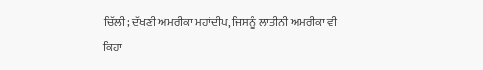ਚਿੱਲੀ; ਦੱਖਣੀ ਅਮਰੀਕਾ ਮਹਾਂਦੀਪ, ਜਿਸਨੂੰ ਲਾਤੀਨੀ ਅਮਰੀਕਾ ਵੀ ਕਿਹਾ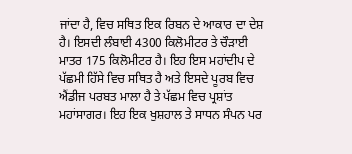ਜਾਂਦਾ ਹੈ, ਵਿਚ ਸਥਿਤ ਇਕ ਰਿਬਨ ਦੇ ਆਕਾਰ ਦਾ ਦੇਸ਼ ਹੈ। ਇਸਦੀ ਲੰਬਾਈ 4300 ਕਿਲੋਮੀਟਰ ਤੇ ਚੌੜਾਈ ਮਾਤਰ 175 ਕਿਲੋਮੀਟਰ ਹੈ। ਇਹ ਇਸ ਮਹਾਂਦੀਪ ਦੇ ਪੱਛਮੀ ਹਿੱਸੇ ਵਿਚ ਸਥਿਤ ਹੈ ਅਤੇ ਇਸਦੇ ਪੂਰਬ ਵਿਚ ਐਂਡੀਜ ਪਰਬਤ ਮਾਲਾ ਹੈ ਤੇ ਪੱਛਮ ਵਿਚ ਪ੍ਰਸ਼ਾਂਤ ਮਹਾਂਸਾਗਰ। ਇਹ ਇਕ ਖੁਸ਼ਹਾਲ ਤੇ ਸਾਧਨ ਸੰਪਨ ਪਰ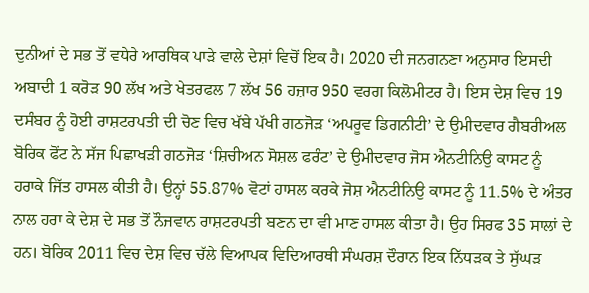ਦੁਨੀਆਂ ਦੇ ਸਭ ਤੋਂ ਵਧੇਰੇ ਆਰਥਿਕ ਪਾੜੇ ਵਾਲੇ ਦੇਸ਼ਾਂ ਵਿਚੋਂ ਇਕ ਹੈ। 2020 ਦੀ ਜਨਗਨਣਾ ਅਨੁਸਾਰ ਇਸਦੀ ਅਬਾਦੀ 1 ਕਰੋੜ 90 ਲੱਖ ਅਤੇ ਖੇਤਰਫਲ 7 ਲੱਖ 56 ਹਜ਼ਾਰ 950 ਵਰਗ ਕਿਲੋਮੀਟਰ ਹੈ। ਇਸ ਦੇਸ਼ ਵਿਚ 19 ਦਸੰਬਰ ਨੂੰ ਹੋਈ ਰਾਸ਼ਟਰਪਤੀ ਦੀ ਚੋਣ ਵਿਚ ਖੱਬੇ ਪੱਖੀ ਗਠਜੋੜ ‘ਅਪਰੂਵ ਡਿਗਨੀਟੀ’ ਦੇ ਉਮੀਦਵਾਰ ਗੈਬਰੀਅਲ ਬੋਰਿਕ ਫੋਂਟ ਨੇ ਸੱਜ ਪਿਛਾਖੜੀ ਗਠਜੋੜ ‘ਸ਼ਿਚੀਅਨ ਸੋਸ਼ਲ ਫਰੰਟ’ ਦੇ ਉਮੀਦਵਾਰ ਜੋਸ ਐਨਟੀਨਿਉ ਕਾਸਟ ਨੂੰ ਹਰਾਕੇ ਜਿੱਤ ਹਾਸਲ ਕੀਤੀ ਹੈ। ਉਨ੍ਹਾਂ 55.87% ਵੋਟਾਂ ਹਾਸਲ ਕਰਕੇ ਜੋਸ਼ ਐਨਟੀਨਿਉ ਕਾਸਟ ਨੂੰ 11.5% ਦੇ ਅੰਤਰ ਨਾਲ ਹਰਾ ਕੇ ਦੇਸ਼ ਦੇ ਸਭ ਤੋਂ ਨੌਜਵਾਨ ਰਾਸ਼ਟਰਪਤੀ ਬਣਨ ਦਾ ਵੀ ਮਾਣ ਹਾਸਲ ਕੀਤਾ ਹੈ। ਉਹ ਸਿਰਫ 35 ਸਾਲਾਂ ਦੇ ਹਨ। ਬੋਰਿਕ 2011 ਵਿਚ ਦੇਸ਼ ਵਿਚ ਚੱਲੇ ਵਿਆਪਕ ਵਿਦਿਆਰਥੀ ਸੰਘਰਸ਼ ਦੌਰਾਨ ਇਕ ਨਿੱਧੜਕ ਤੇ ਸੁੱਘੜ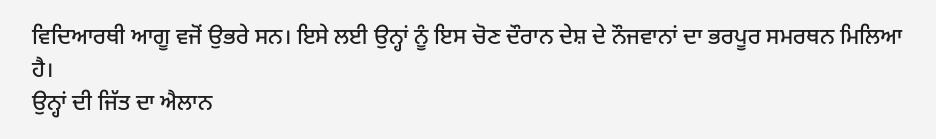ਵਿਦਿਆਰਥੀ ਆਗੂ ਵਜੋਂ ਉਭਰੇ ਸਨ। ਇਸੇ ਲਈ ਉਨ੍ਹਾਂ ਨੂੰ ਇਸ ਚੋਣ ਦੌਰਾਨ ਦੇਸ਼ ਦੇ ਨੌਜਵਾਨਾਂ ਦਾ ਭਰਪੂਰ ਸਮਰਥਨ ਮਿਲਿਆ ਹੈ।
ਉਨ੍ਹਾਂ ਦੀ ਜਿੱਤ ਦਾ ਐਲਾਨ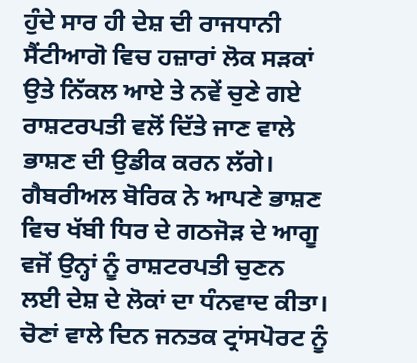ਹੁੰਦੇ ਸਾਰ ਹੀ ਦੇਸ਼ ਦੀ ਰਾਜਧਾਨੀ ਸੈਂਟੀਆਗੋ ਵਿਚ ਹਜ਼ਾਰਾਂ ਲੋਕ ਸੜਕਾਂ ਉਤੇ ਨਿੱਕਲ ਆਏ ਤੇ ਨਵੇਂ ਚੁਣੇ ਗਏ ਰਾਸ਼ਟਰਪਤੀ ਵਲੋਂ ਦਿੱਤੇ ਜਾਣ ਵਾਲੇ ਭਾਸ਼ਣ ਦੀ ਉਡੀਕ ਕਰਨ ਲੱਗੇ। ਗੈਬਰੀਅਲ ਬੋਰਿਕ ਨੇ ਆਪਣੇ ਭਾਸ਼ਣ ਵਿਚ ਖੱਬੀ ਧਿਰ ਦੇ ਗਠਜੋੜ ਦੇ ਆਗੂ ਵਜੋਂ ਉਨ੍ਹਾਂ ਨੂੰ ਰਾਸ਼ਟਰਪਤੀ ਚੁਣਨ ਲਈ ਦੇਸ਼ ਦੇ ਲੋਕਾਂ ਦਾ ਧੰਨਵਾਦ ਕੀਤਾ। ਚੋਣਾਂ ਵਾਲੇ ਦਿਨ ਜਨਤਕ ਟ੍ਰਾਂਸਪੋਰਟ ਨੂੰ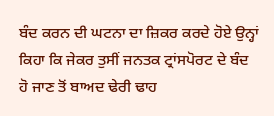ਬੰਦ ਕਰਨ ਦੀ ਘਟਨਾ ਦਾ ਜ਼ਿਕਰ ਕਰਦੇ ਹੋਏ ਉਨ੍ਹਾਂ ਕਿਹਾ ਕਿ ਜੇਕਰ ਤੁਸੀਂ ਜਨਤਕ ਟ੍ਰਾਂਸਪੋਰਟ ਦੇ ਬੰਦ ਹੋ ਜਾਣ ਤੋਂ ਬਾਅਦ ਢੇਰੀ ਢਾਹ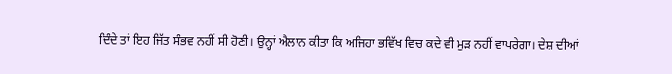ਦਿੰਦੇ ਤਾਂ ਇਹ ਜਿੱਤ ਸੰਭਵ ਨਹੀਂ ਸੀ ਹੋਣੀ। ਉਨ੍ਹਾਂ ਐਲਾਨ ਕੀਤਾ ਕਿ ਅਜਿਹਾ ਭਵਿੱਖ ਵਿਚ ਕਦੇ ਵੀ ਮੁੜ ਨਹੀਂ ਵਾਪਰੇਗਾ। ਦੇਸ਼ ਦੀਆਂ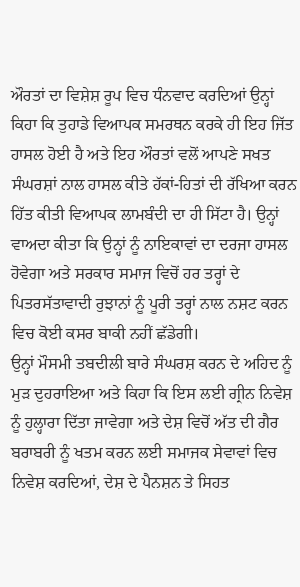ਔਰਤਾਂ ਦਾ ਵਿਸ਼ੇਸ਼ ਰੂਪ ਵਿਚ ਧੰਨਵਾਦ ਕਰਦਿਆਂ ਉਨ੍ਹਾਂ ਕਿਹਾ ਕਿ ਤੁਹਾਡੇ ਵਿਆਪਕ ਸਮਰਥਨ ਕਰਕੇ ਹੀ ਇਹ ਜਿੱਤ ਹਾਸਲ ਹੋਈ ਹੈ ਅਤੇ ਇਹ ਔਰਤਾਂ ਵਲੋਂ ਆਪਣੇ ਸਖਤ ਸੰਘਰਸ਼ਾਂ ਨਾਲ ਹਾਸਲ ਕੀਤੇ ਹੱਕਾਂ-ਹਿਤਾਂ ਦੀ ਰੱਖਿਆ ਕਰਨ ਹਿੱਤ ਕੀਤੀ ਵਿਆਪਕ ਲਾਮਬੰਦੀ ਦਾ ਹੀ ਸਿੱਟਾ ਹੈ। ਉਨ੍ਹਾਂ ਵਾਅਦਾ ਕੀਤਾ ਕਿ ਉਨ੍ਹਾਂ ਨੂੰ ਨਾਇਕਾਵਾਂ ਦਾ ਦਰਜਾ ਹਾਸਲ ਹੋਵੇਗਾ ਅਤੇ ਸਰਕਾਰ ਸਮਾਜ ਵਿਚੋਂ ਹਰ ਤਰ੍ਹਾਂ ਦੇ ਪਿਤਰਸੱਤਾਵਾਦੀ ਰੁਝਾਨਾਂ ਨੂੰ ਪੂਰੀ ਤਰ੍ਹਾਂ ਨਾਲ ਨਸ਼ਟ ਕਰਨ ਵਿਚ ਕੋਈ ਕਸਰ ਬਾਕੀ ਨਹੀਂ ਛੱਡੇਗੀ।
ਉਨ੍ਹਾਂ ਮੌਸਮੀ ਤਬਦੀਲੀ ਬਾਰੇ ਸੰਘਰਸ਼ ਕਰਨ ਦੇ ਅਹਿਦ ਨੂੰ ਮੁੜ ਦੁਹਰਾਇਆ ਅਤੇ ਕਿਹਾ ਕਿ ਇਸ ਲਈ ਗ੍ਰੀਨ ਨਿਵੇਸ਼ ਨੂੰ ਹੁਲ੍ਹਾਰਾ ਦਿੱਤਾ ਜਾਵੇਗਾ ਅਤੇ ਦੇਸ਼ ਵਿਚੋਂ ਅੱਤ ਦੀ ਗੈਰ ਬਰਾਬਰੀ ਨੂੰ ਖਤਮ ਕਰਨ ਲਈ ਸਮਾਜਕ ਸੇਵਾਵਾਂ ਵਿਚ ਨਿਵੇਸ਼ ਕਰਦਿਆਂ, ਦੇਸ਼ ਦੇ ਪੈਨਸ਼ਨ ਤੇ ਸਿਹਤ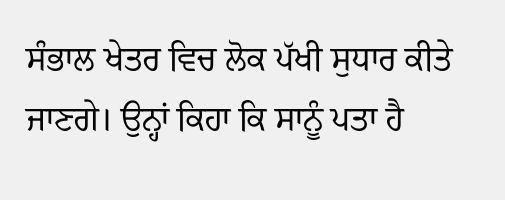ਸੰਭਾਲ ਖੇਤਰ ਵਿਚ ਲੋਕ ਪੱਖੀ ਸੁਧਾਰ ਕੀਤੇ ਜਾਣਗੇ। ਉਨ੍ਹਾਂ ਕਿਹਾ ਕਿ ਸਾਨੂੰ ਪਤਾ ਹੈ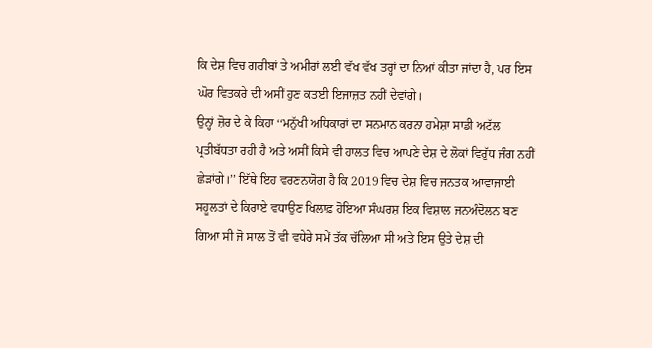ਕਿ ਦੇਸ਼ ਵਿਚ ਗਰੀਬਾਂ ਤੇ ਅਮੀਰਾਂ ਲਈ ਵੱਖ ਵੱਖ ਤਰ੍ਹਾਂ ਦਾ ਨਿਆਂ ਕੀਤਾ ਜਾਂਦਾ ਹੈ, ਪਰ ਇਸ ਘੋਰ ਵਿਤਕਰੇ ਦੀ ਅਸੀਂ ਹੁਣ ਕਤਈ ਇਜਾਜ਼ਤ ਨਹੀਂ ਦੇਵਾਂਗੇ।
ਉਨ੍ਹਾਂ ਜ਼ੋਰ ਦੇ ਕੇ ਕਿਹਾ ‘‘ਮਨੁੱਖੀ ਅਧਿਕਾਰਾਂ ਦਾ ਸਨਮਾਨ ਕਰਨਾ ਹਮੇਸ਼ਾ ਸਾਡੀ ਅਟੱਲ ਪ੍ਰਤੀਬੱਧਤਾ ਰਹੀ ਹੈ ਅਤੇ ਅਸੀਂ ਕਿਸੇ ਵੀ ਹਾਲਤ ਵਿਚ ਆਪਣੇ ਦੇਸ਼ ਦੇ ਲੋਕਾਂ ਵਿਰੁੱਧ ਜੰਗ ਨਹੀਂ ਛੇੜਾਂਗੇ।’’ ਇੱਥੇ ਇਹ ਵਰਣਨਯੋਗ ਹੈ ਕਿ 2019 ਵਿਚ ਦੇਸ਼ ਵਿਚ ਜਨਤਕ ਆਵਾਜਾਈ ਸਹੂਲਤਾਂ ਦੇ ਕਿਰਾਏ ਵਧਾਉਣ ਖਿਲਾਫ਼ ਹੋਇਆ ਸੰਘਰਸ਼ ਇਕ ਵਿਸ਼ਾਲ ਜਨਅੰਦੋਲਨ ਬਣ ਗਿਆ ਸੀ ਜੋ ਸਾਲ ਤੋਂ ਵੀ ਵਧੇਰੇ ਸਮੇਂ ਤੱਕ ਚੱਲਿਆ ਸੀ ਅਤੇ ਇਸ ਉਤੇ ਦੇਸ਼ ਦੀ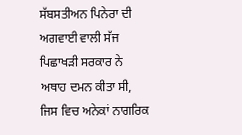ਸੱਬਸਤੀਅਨ ਪਿਨੇਰਾ ਦੀ ਅਗਵਾਈ ਵਾਲੀ ਸੱਜ ਪਿਛਾਖੜੀ ਸਰਕਾਰ ਨੇ ਅਥਾਹ ਦਮਨ ਕੀਤਾ ਸੀ, ਜਿਸ ਵਿਚ ਅਨੇਕਾਂ ਨਾਗਰਿਕ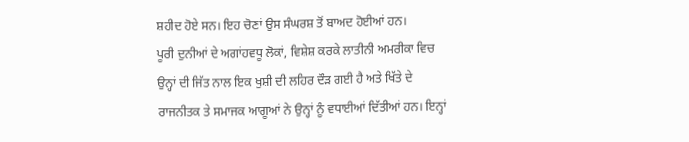ਸ਼ਹੀਦ ਹੋਏ ਸਨ। ਇਹ ਚੋਣਾਂ ਉਸ ਸੰਘਰਸ਼ ਤੋਂ ਬਾਅਦ ਹੋਈਆਂ ਹਨ।
ਪੂਰੀ ਦੁਨੀਆਂ ਦੇ ਅਗਾਂਹਵਧੂ ਲੋਕਾਂ, ਵਿਸ਼ੇਸ਼ ਕਰਕੇ ਲਾਤੀਨੀ ਅਮਰੀਕਾ ਵਿਚ ਉਨ੍ਹਾਂ ਦੀ ਜਿੱਤ ਨਾਲ ਇਕ ਖੁਸ਼ੀ ਦੀ ਲਹਿਰ ਦੌੜ ਗਈ ਹੈ ਅਤੇ ਖਿੱਤੇ ਦੇ ਰਾਜਨੀਤਕ ਤੇ ਸਮਾਜਕ ਆਗੂਆਂ ਨੇ ਉਨ੍ਹਾਂ ਨੂੰ ਵਧਾਈਆਂ ਦਿੱਤੀਆਂ ਹਨ। ਇਨ੍ਹਾਂ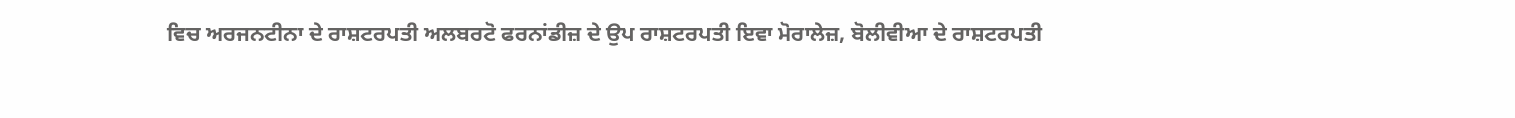ਵਿਚ ਅਰਜਨਟੀਨਾ ਦੇ ਰਾਸ਼ਟਰਪਤੀ ਅਲਬਰਟੋ ਫਰਨਾਂਡੀਜ਼ ਦੇ ਉਪ ਰਾਸ਼ਟਰਪਤੀ ਇਵਾ ਮੋਰਾਲੇਜ਼, ਬੋਲੀਵੀਆ ਦੇ ਰਾਸ਼ਟਰਪਤੀ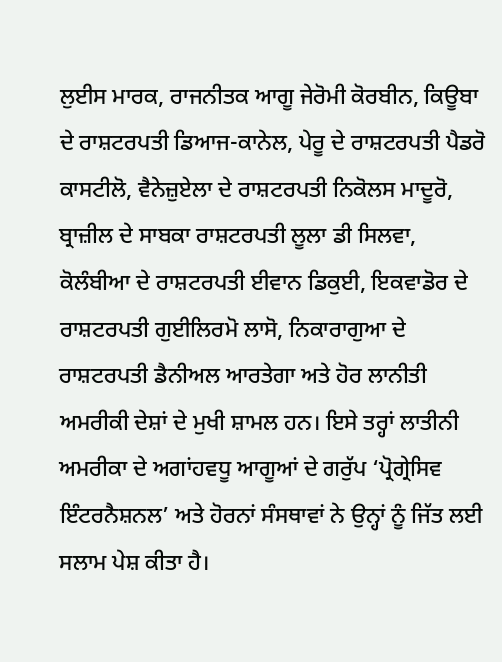ਲੁਈਸ ਮਾਰਕ, ਰਾਜਨੀਤਕ ਆਗੂ ਜੇਰੋਮੀ ਕੋਰਬੀਨ, ਕਿਊਬਾ ਦੇ ਰਾਸ਼ਟਰਪਤੀ ਡਿਆਜ-ਕਾਨੇਲ, ਪੇਰੂ ਦੇ ਰਾਸ਼ਟਰਪਤੀ ਪੈਡਰੋ ਕਾਸਟੀਲੋ, ਵੈਨੇਜ਼ੁਏਲਾ ਦੇ ਰਾਸ਼ਟਰਪਤੀ ਨਿਕੋਲਸ ਮਾਦੂਰੋ, ਬ੍ਰਾਜ਼ੀਲ ਦੇ ਸਾਬਕਾ ਰਾਸ਼ਟਰਪਤੀ ਲੂਲਾ ਡੀ ਸਿਲਵਾ, ਕੋਲੰਬੀਆ ਦੇ ਰਾਸ਼ਟਰਪਤੀ ਈਵਾਨ ਡਿਕੁਈ, ਇਕਵਾਡੋਰ ਦੇ ਰਾਸ਼ਟਰਪਤੀ ਗੁਈਲਿਰਮੋ ਲਾਸੋ, ਨਿਕਾਰਾਗੁਆ ਦੇ ਰਾਸ਼ਟਰਪਤੀ ਡੈਨੀਅਲ ਆਰਤੇਗਾ ਅਤੇ ਹੋਰ ਲਾਨੀਤੀ ਅਮਰੀਕੀ ਦੇਸ਼ਾਂ ਦੇ ਮੁਖੀ ਸ਼ਾਮਲ ਹਨ। ਇਸੇ ਤਰ੍ਹਾਂ ਲਾਤੀਨੀ ਅਮਰੀਕਾ ਦੇ ਅਗਾਂਹਵਧੂ ਆਗੂਆਂ ਦੇ ਗਰੁੱਪ ‘ਪ੍ਰੋਗ੍ਰੇਸਿਵ ਇੰਟਰਨੈਸ਼ਨਲ’ ਅਤੇ ਹੋਰਨਾਂ ਸੰਸਥਾਵਾਂ ਨੇ ਉਨ੍ਹਾਂ ਨੂੰ ਜਿੱਤ ਲਈ ਸਲਾਮ ਪੇਸ਼ ਕੀਤਾ ਹੈ।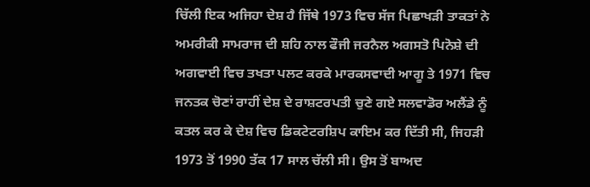ਚਿੱਲੀ ਇਕ ਅਜਿਹਾ ਦੇਸ਼ ਹੈ ਜਿੱਥੇ 1973 ਵਿਚ ਸੱਜ ਪਿਛਾਖੜੀ ਤਾਕਤਾਂ ਨੇ ਅਮਰੀਕੀ ਸਾਮਰਾਜ ਦੀ ਸ਼ਹਿ ਨਾਲ ਫੌਜੀ ਜਰਨੈਲ ਅਗਸਤੋ ਪਿਨੋਸ਼ੇ ਦੀ ਅਗਵਾਈ ਵਿਚ ਤਖਤਾ ਪਲਟ ਕਰਕੇ ਮਾਰਕਸਵਾਦੀ ਆਗੂ ਤੇ 1971 ਵਿਚ ਜਨਤਕ ਚੋਣਾਂ ਰਾਹੀਂ ਦੇਸ਼ ਦੇ ਰਾਸ਼ਟਰਪਤੀ ਚੁਣੇ ਗਏ ਸਲਵਾਡੋਰ ਅਲੈਂਡੇ ਨੂੰ ਕਤਲ ਕਰ ਕੇ ਦੇਸ਼ ਵਿਚ ਡਿਕਟੇਟਰਸ਼ਿਪ ਕਾਇਮ ਕਰ ਦਿੱਤੀ ਸੀ, ਜਿਹੜੀ 1973 ਤੋਂ 1990 ਤੱਕ 17 ਸਾਲ ਚੱਲੀ ਸੀ। ਉਸ ਤੋਂ ਬਾਅਦ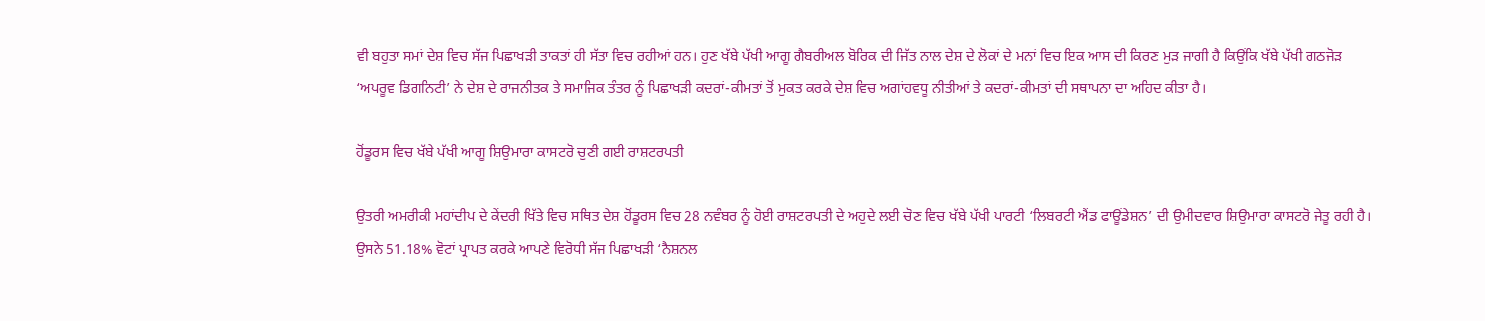ਵੀ ਬਹੁਤਾ ਸਮਾਂ ਦੇਸ਼ ਵਿਚ ਸੱਜ ਪਿਛਾਖੜੀ ਤਾਕਤਾਂ ਹੀ ਸੱਤਾ ਵਿਚ ਰਹੀਆਂ ਹਨ। ਹੁਣ ਖੱਬੇ ਪੱਖੀ ਆਗੂ ਗੈਬਰੀਅਲ ਬੋਰਿਕ ਦੀ ਜਿੱਤ ਨਾਲ ਦੇਸ਼ ਦੇ ਲੋਕਾਂ ਦੇ ਮਨਾਂ ਵਿਚ ਇਕ ਆਸ ਦੀ ਕਿਰਣ ਮੁੜ ਜਾਗੀ ਹੈ ਕਿਉਂਕਿ ਖੱਬੇ ਪੱਖੀ ਗਠਜੋੜ ‘ਅਪਰੂਵ ਡਿਗਨਿਟੀ’ ਨੇ ਦੇਸ਼ ਦੇ ਰਾਜਨੀਤਕ ਤੇ ਸਮਾਜਿਕ ਤੰਤਰ ਨੂੰ ਪਿਛਾਖੜੀ ਕਦਰਾਂ-ਕੀਮਤਾਂ ਤੋਂ ਮੁਕਤ ਕਰਕੇ ਦੇਸ਼ ਵਿਚ ਅਗਾਂਹਵਧੂ ਨੀਤੀਆਂ ਤੇ ਕਦਰਾਂ-ਕੀਮਤਾਂ ਦੀ ਸਥਾਪਨਾ ਦਾ ਅਹਿਦ ਕੀਤਾ ਹੈ।

ਹੋਂਡੂਰਸ ਵਿਚ ਖੱਬੇ ਪੱਖੀ ਆਗੂ ਸ਼ਿਉਮਾਰਾ ਕਾਸਟਰੋ ਚੁਣੀ ਗਈ ਰਾਸ਼ਟਰਪਤੀ

ਉਤਰੀ ਅਮਰੀਕੀ ਮਹਾਂਦੀਪ ਦੇ ਕੇਂਦਰੀ ਖਿੱਤੇ ਵਿਚ ਸਥਿਤ ਦੇਸ਼ ਹੋਂਡੂਰਸ ਵਿਚ 28 ਨਵੰਬਰ ਨੂੰ ਹੋਈ ਰਾਸ਼ਟਰਪਤੀ ਦੇ ਅਹੁਦੇ ਲਈ ਚੋਣ ਵਿਚ ਖੱਬੇ ਪੱਖੀ ਪਾਰਟੀ ‘ਲਿਬਰਟੀ ਐਂਡ ਫਾਊਂਡੇਸ਼ਨ’ ਦੀ ਉਮੀਦਵਾਰ ਸ਼ਿਉਮਾਰਾ ਕਾਸਟਰੋ ਜੇਤੂ ਰਹੀ ਹੈ। ਉਸਨੇ 51.18% ਵੋਟਾਂ ਪ੍ਰਾਪਤ ਕਰਕੇ ਆਪਣੇ ਵਿਰੋਧੀ ਸੱਜ ਪਿਛਾਖੜੀ ‘ਨੈਸ਼ਨਲ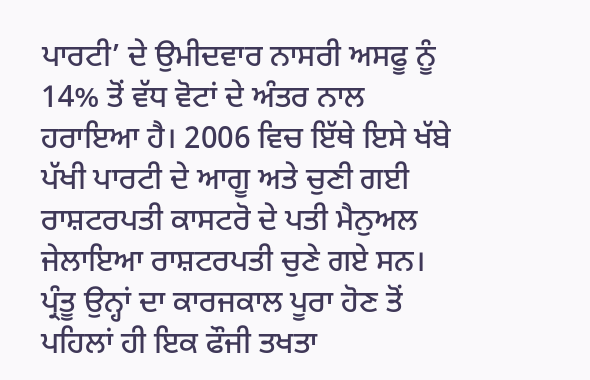ਪਾਰਟੀ’ ਦੇ ਉਮੀਦਵਾਰ ਨਾਸਰੀ ਅਸਫੂ ਨੂੰ 14% ਤੋਂ ਵੱਧ ਵੋਟਾਂ ਦੇ ਅੰਤਰ ਨਾਲ ਹਰਾਇਆ ਹੈ। 2006 ਵਿਚ ਇੱਥੇ ਇਸੇ ਖੱਬੇ ਪੱਖੀ ਪਾਰਟੀ ਦੇ ਆਗੂ ਅਤੇ ਚੁਣੀ ਗਈ ਰਾਸ਼ਟਰਪਤੀ ਕਾਸਟਰੋ ਦੇ ਪਤੀ ਮੈਨੁਅਲ ਜੇਲਾਇਆ ਰਾਸ਼ਟਰਪਤੀ ਚੁਣੇ ਗਏ ਸਨ। ਪ੍ਰੰਤੂ ਉਨ੍ਹਾਂ ਦਾ ਕਾਰਜਕਾਲ ਪੂਰਾ ਹੋਣ ਤੋਂ ਪਹਿਲਾਂ ਹੀ ਇਕ ਫੌਜੀ ਤਖਤਾ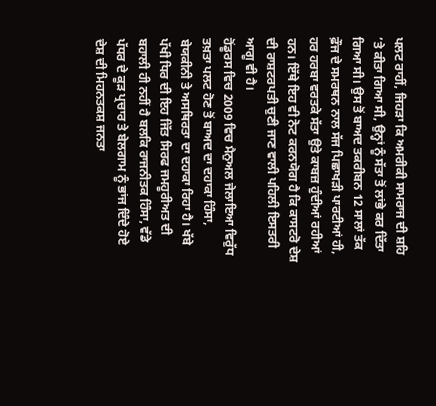ਪਲਟ ਰਾਹੀਂ, ਜਿਹੜਾ ਕਿ ਅਮਰੀਕੀ ਸਾਮਰਾਜ ਦੀ ਸ਼ਹਿ ’ਤੇ ਕੀਤਾ ਗਿਆ ਸੀ, ਉਨ੍ਹਾਂ ਨੂੰ ਸੱਤਾ ਤੋਂ ਲਾਂਭੇ ਕਰ ਦਿੱਤਾ ਗਿਆ ਸੀ। ਉਸ ਤੋਂ ਬਾਅਦ ਤਕਰੀਬਨ 12 ਸਾਲਾਂ ਤੱਕ ਫ਼ੌਜ ਦੇ ਸਮਰਥਨ ਨਾਲ ਸੱਜ ਪਿਛਾਖੜੀ ਪਾਰਟੀਆਂ ਹੀ, ਹਰ ਹਰਬਾ ਵਰਤਕੇ ਸੱਤਾ ਉਤੇ ਕਾਬਜ਼ ਹੁੰਦੀਆਂ ਰਹੀਆਂ ਹਨ। ਇੱਥੇ ਇਹ ਵੀ ਨੋਟ ਕਰਨਯੋਗ ਹੈ ਕਿ ਕਾਸਟਰੋ ਦੇਸ਼ ਦੀ ਰਾਸ਼ਟਰਪਤੀ ਚੁਣੀ ਜਾਣ ਵਾਲੀ ਪਹਿਲੀ ਇਸਤਰੀ ਆਗੂ ਵੀ ਹੈ।
ਹੋਂਡੂਰਸ ਵਿਚ 2009 ਵਿਚ ਮੈਨੁਅਲ ਜੇਲਾਇਆ ਵਿਰੁੱਧ ਤਖ਼ਤਾ ਪਲਟ ਹੋਣ ਤੋਂ ਬਾਅਦ ਦਾ ਦਹਾਕਾ ਹਿੰਸਾ, ਬੇਯਕੀਨੀ ਤੇ ਅਸਥਿਰਤਾ ਦਾ ਦਹਾਕਾ ਰਿਹਾ ਹੈ। ਖੱਬੇ ਪੱਖੀ ਧਿਰ ਦੀ ਇਹ ਜਿੱਤ ਸਿਰਫ ਜਮਹੂਰੀਅਤ ਦੀ ਬਹਾਲੀ ਹੀ ਨਹੀਂ ਹੈ ਬਲਕਿ ਰਾਜਨੀਤਕ ਹਿੰਸਾ, ਵੱਡੇ ਪੱਧਰ ਦੇ ਕੂੜ ਪ੍ਰਚਾਰ ਤੇ ਬੇਲਗਾਮ ਨੂੰ ਭਾਂਜ ਦਿੰਦੇ ਹੋਏ ਦੇਸ਼ ਦੀ ਮਿਹਨਤਕਸ਼ ਜਨਤਾ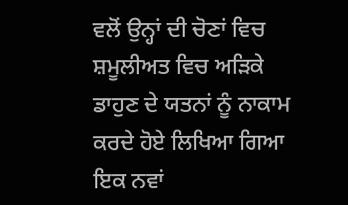ਵਲੋਂ ਉਨ੍ਹਾਂ ਦੀ ਚੋਣਾਂ ਵਿਚ ਸ਼ਮੂਲੀਅਤ ਵਿਚ ਅੜਿਕੇ ਡਾਹੁਣ ਦੇ ਯਤਨਾਂ ਨੂੰ ਨਾਕਾਮ ਕਰਦੇ ਹੋਏ ਲਿਖਿਆ ਗਿਆ ਇਕ ਨਵਾਂ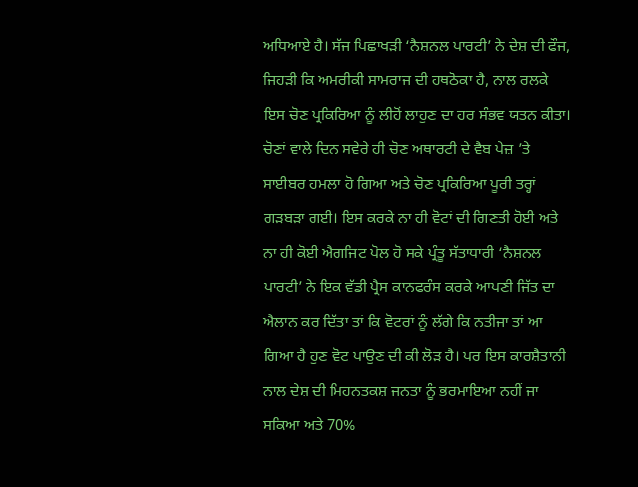ਅਧਿਆਏ ਹੈ। ਸੱਜ ਪਿਛਾਖੜੀ ‘ਨੈਸ਼ਨਲ ਪਾਰਟੀ’ ਨੇ ਦੇਸ਼ ਦੀ ਫੌਜ, ਜਿਹੜੀ ਕਿ ਅਮਰੀਕੀ ਸਾਮਰਾਜ ਦੀ ਹਥਠੋਕਾ ਹੈ, ਨਾਲ ਰਲਕੇ ਇਸ ਚੋਣ ਪ੍ਰਕਿਰਿਆ ਨੂੰ ਲੀਹੋਂ ਲਾਹੁਣ ਦਾ ਹਰ ਸੰਭਵ ਯਤਨ ਕੀਤਾ। ਚੋਣਾਂ ਵਾਲੇ ਦਿਨ ਸਵੇਰੇ ਹੀ ਚੋਣ ਅਥਾਰਟੀ ਦੇ ਵੈਬ ਪੇਜ਼ ’ਤੇ ਸਾਈਬਰ ਹਮਲਾ ਹੋ ਗਿਆ ਅਤੇ ਚੋਣ ਪ੍ਰਕਿਰਿਆ ਪੂਰੀ ਤਰ੍ਹਾਂ ਗੜਬੜਾ ਗਈ। ਇਸ ਕਰਕੇ ਨਾ ਹੀ ਵੋਟਾਂ ਦੀ ਗਿਣਤੀ ਹੋਈ ਅਤੇ ਨਾ ਹੀ ਕੋਈ ਐਗਜਿਟ ਪੋਲ ਹੋ ਸਕੇ ਪ੍ਰੰਤੂ ਸੱਤਾਧਾਰੀ ‘ਨੈਸ਼ਨਲ ਪਾਰਟੀ’ ਨੇ ਇਕ ਵੱਡੀ ਪ੍ਰੈਸ ਕਾਨਫਰੰਸ ਕਰਕੇ ਆਪਣੀ ਜਿੱਤ ਦਾ ਐਲਾਨ ਕਰ ਦਿੱਤਾ ਤਾਂ ਕਿ ਵੋਟਰਾਂ ਨੂੰ ਲੱਗੇ ਕਿ ਨਤੀਜਾ ਤਾਂ ਆ ਗਿਆ ਹੈ ਹੁਣ ਵੋਟ ਪਾਉਣ ਦੀ ਕੀ ਲੋੜ ਹੈ। ਪਰ ਇਸ ਕਾਰਸ਼ੈਤਾਨੀ ਨਾਲ ਦੇਸ਼ ਦੀ ਮਿਹਨਤਕਸ਼ ਜਨਤਾ ਨੂੰ ਭਰਮਾਇਆ ਨਹੀਂ ਜਾ ਸਕਿਆ ਅਤੇ 70%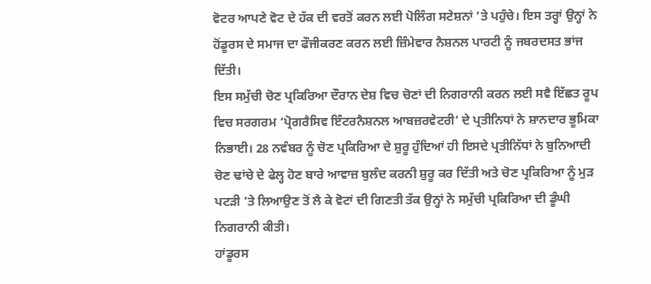ਵੋਟਰ ਆਪਣੇ ਵੋਟ ਦੇ ਹੱਕ ਦੀ ਵਰਤੋਂ ਕਰਨ ਲਈ ਪੋਲਿੰਗ ਸਟੇਸ਼ਨਾਂ ’ਤੇ ਪਹੁੰਚੇ। ਇਸ ਤਰ੍ਹਾਂ ਉਨ੍ਹਾਂ ਨੇ ਹੋਂਡੂਰਸ ਦੇ ਸਮਾਜ ਦਾ ਫੌਜੀਕਰਣ ਕਰਨ ਲਈ ਜ਼ਿੰਮੇਵਾਰ ਨੈਸ਼ਨਲ ਪਾਰਟੀ ਨੂੰ ਜਬਰਦਸਤ ਭਾਂਜ ਦਿੱਤੀ।
ਇਸ ਸਮੁੱਚੀ ਚੋਣ ਪ੍ਰਕਿਰਿਆ ਦੌਰਾਨ ਦੇਸ਼ ਵਿਚ ਚੋਣਾਂ ਦੀ ਨਿਗਰਾਨੀ ਕਰਨ ਲਈ ਸਵੈ ਇੱਛਤ ਰੂਪ ਵਿਚ ਸਰਗਰਮ ‘ਪ੍ਰੋਗਰੈਸਿਵ ਇੰਟਰਨੈਸ਼ਨਲ ਆਬਜ਼ਰਵੇਟਰੀ’ ਦੇ ਪ੍ਰਤੀਨਿਧਾਂ ਨੇ ਸ਼ਾਨਦਾਰ ਭੂਮਿਕਾ ਨਿਭਾਈ। 28 ਨਵੰਬਰ ਨੂੰ ਚੋਣ ਪ੍ਰਕਿਰਿਆ ਦੇ ਸ਼ੁਰੂ ਹੁੰਦਿਆਂ ਹੀ ਇਸਦੇ ਪ੍ਰਤੀਨਿੱਧਾਂ ਨੇ ਬੁਨਿਆਦੀ ਚੋਣ ਢਾਂਚੇ ਦੇ ਫੇਲ੍ਹ ਹੋਣ ਬਾਰੇ ਆਵਾਜ਼ ਬੁਲੰਦ ਕਰਨੀ ਸ਼ੁਰੂ ਕਰ ਦਿੱਤੀ ਅਤੇ ਚੋਣ ਪ੍ਰਕਿਰਿਆ ਨੂੰ ਮੁੜ ਪਟੜੀ ’ਤੇ ਲਿਆਉਣ ਤੋਂ ਲੈ ਕੇ ਵੋਟਾਂ ਦੀ ਗਿਣਤੀ ਤੱਕ ਉਨ੍ਹਾਂ ਨੇ ਸਮੁੱਚੀ ਪ੍ਰਕਿਰਿਆ ਦੀ ਡੂੰਘੀ ਨਿਗਰਾਨੀ ਕੀਤੀ।
ਹਾਂਡੂਰਸ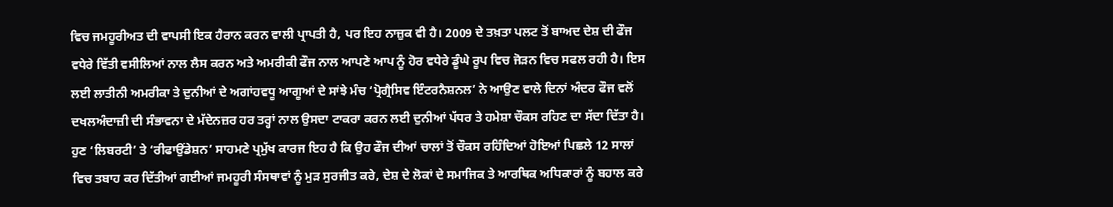ਵਿਚ ਜਮਹੂਰੀਅਤ ਦੀ ਵਾਪਸੀ ਇਕ ਹੈਰਾਨ ਕਰਨ ਵਾਲੀ ਪ੍ਰਾਪਤੀ ਹੈ, ਪਰ ਇਹ ਨਾਜ਼ੁਕ ਵੀ ਹੈ। 2009 ਦੇ ਤਖ਼ਤਾ ਪਲਟ ਤੋਂ ਬਾਅਦ ਦੇਸ਼ ਦੀ ਫੌਜ ਵਧੇਰੇ ਵਿੱਤੀ ਵਸੀਲਿਆਂ ਨਾਲ ਲੈਸ ਕਰਨ ਅਤੇ ਅਮਰੀਕੀ ਫੌਜ ਨਾਲ ਆਪਣੇ ਆਪ ਨੂੰ ਹੋਰ ਵਧੇਰੇ ਡੂੰਘੇ ਰੂਪ ਵਿਚ ਜੋੜਨ ਵਿਚ ਸਫਲ ਰਹੀ ਹੈ। ਇਸ ਲਈ ਲਾਤੀਨੀ ਅਮਰੀਕਾ ਤੇ ਦੁਨੀਆਂ ਦੇ ਅਗਾਂਹਵਧੂ ਆਗੂਆਂ ਦੇ ਸਾਂਝੇ ਮੰਚ ‘ਪ੍ਰੋਗ੍ਰੈਸਿਵ ਇੰਟਰਨੈਸ਼ਨਲ’ ਨੇ ਆਉਣ ਵਾਲੇ ਦਿਨਾਂ ਅੰਦਰ ਫੌਜ ਵਲੋਂ ਦਖਲਅੰਦਾਜ਼ੀ ਦੀ ਸੰਭਾਵਨਾ ਦੇ ਮੱਦੇਨਜ਼ਰ ਹਰ ਤਰ੍ਹਾਂ ਨਾਲ ਉਸਦਾ ਟਾਕਰਾ ਕਰਨ ਲਈ ਦੁਨੀਆਂ ਪੱਧਰ ਤੇ ਹਮੇਸ਼ਾ ਚੌਕਸ ਰਹਿਣ ਦਾ ਸੱਦਾ ਦਿੱਤਾ ਹੈ। ਹੁਣ ‘ਲਿਬਰਟੀ’ ਤੇ ‘ਰੀਫਾਉਂਡੇਸ਼ਨ’ ਸਾਹਮਣੇ ਪ੍ਰਮੁੱਖ ਕਾਰਜ ਇਹ ਹੈ ਕਿ ਉਹ ਫੌਜ ਦੀਆਂ ਚਾਲਾਂ ਤੋਂ ਚੌਕਸ ਰਹਿੰਦਿਆਂ ਹੋਇਆਂ ਪਿਛਲੇ 12 ਸਾਲਾਂ ਵਿਚ ਤਬਾਹ ਕਰ ਦਿੱਤੀਆਂ ਗਈਆਂ ਜਮਹੂਰੀ ਸੰਸਥਾਵਾਂ ਨੂੰ ਮੁੜ ਸੁਰਜੀਤ ਕਰੇ, ਦੇਸ਼ ਦੇ ਲੋਕਾਂ ਦੇ ਸਮਾਜਿਕ ਤੇ ਆਰਥਿਕ ਅਧਿਕਾਰਾਂ ਨੂੰ ਬਹਾਲ ਕਰੇ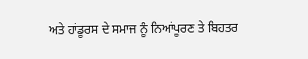ਅਤੇ ਹਾਂਡੂਰਸ ਦੇ ਸਮਾਜ ਨੂੰ ਨਿਆਂਪੂਰਣ ਤੇ ਬਿਹਤਰ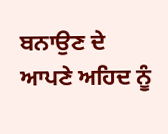ਬਨਾਉਣ ਦੇ ਆਪਣੇ ਅਹਿਦ ਨੂੰ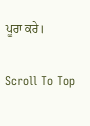ਪੂਰਾ ਕਰੇ।

Scroll To Top